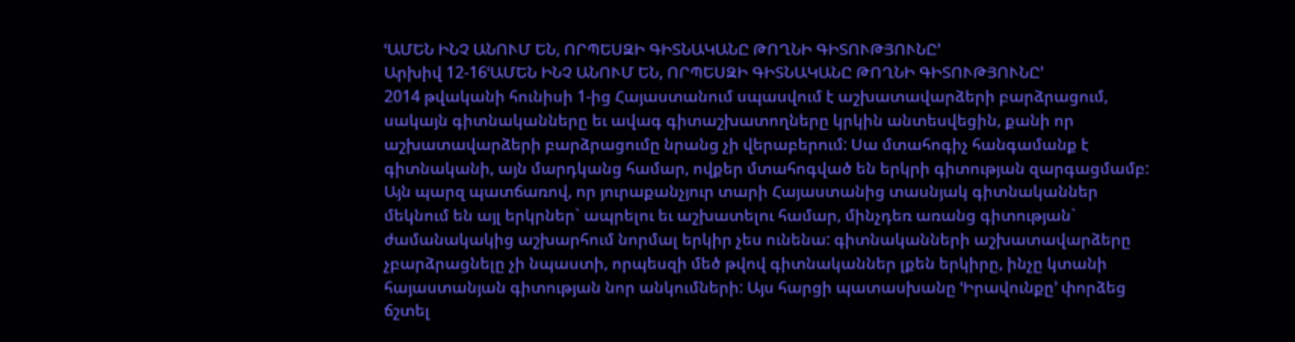ՙԱՄԵՆ ԻՆՉ ԱՆՈՒՄ ԵՆ, ՈՐՊԵՍԶԻ ԳԻՏՆԱԿԱՆԸ ԹՈՂՆԻ ԳԻՏՈՒԹՅՈՒՆԸ՚
Արխիվ 12-16ՙԱՄԵՆ ԻՆՉ ԱՆՈՒՄ ԵՆ, ՈՐՊԵՍԶԻ ԳԻՏՆԱԿԱՆԸ ԹՈՂՆԻ ԳԻՏՈՒԹՅՈՒՆԸ՚
2014 թվականի հունիսի 1-ից Հայաստանում սպասվում է աշխատավարձերի բարձրացում, սակայն գիտնականները եւ ավագ գիտաշխատողները կրկին անտեսվեցին, քանի որ աշխատավարձերի բարձրացումը նրանց չի վերաբերում: Սա մտահոգիչ հանգամանք է գիտնականի, այն մարդկանց համար, ովքեր մտահոգված են երկրի գիտության զարգացմամբ: Այն պարզ պատճառով, որ յուրաքանչյուր տարի Հայաստանից տասնյակ գիտնականներ մեկնում են այլ երկրներ` ապրելու եւ աշխատելու համար, մինչդեռ առանց գիտության` ժամանակակից աշխարհում նորմալ երկիր չես ունենա: գիտնականների աշխատավարձերը չբարձրացնելը չի նպաստի, որպեսզի մեծ թվով գիտնականներ լքեն երկիրը, ինչը կտանի հայաստանյան գիտության նոր անկումների: Այս հարցի պատասխանը ՙԻրավունքը՚ փորձեց ճշտել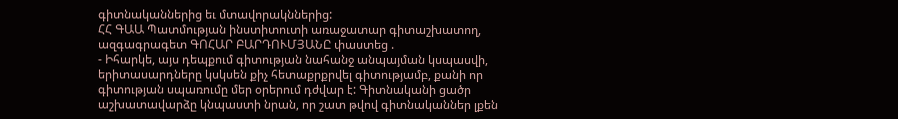գիտնականներից եւ մտավորակններից:
ՀՀ ԳԱԱ Պատմության ինստիտուտի առաջատար գիտաշխատող, ազգագրագետ ԳՈՀԱՐ ԲԱՐԴՈՒՄՅԱՆԸ փաստեց .
- Իհարկե, այս դեպքում գիտության նահանջ անպայման կսպասվի, երիտասարդները կսկսեն քիչ հետաքրքրվել գիտությամբ, քանի որ գիտության սպառումը մեր օրերում դժվար է: Գիտնականի ցածր աշխատավարձը կնպաստի նրան, որ շատ թվով գիտնականներ լքեն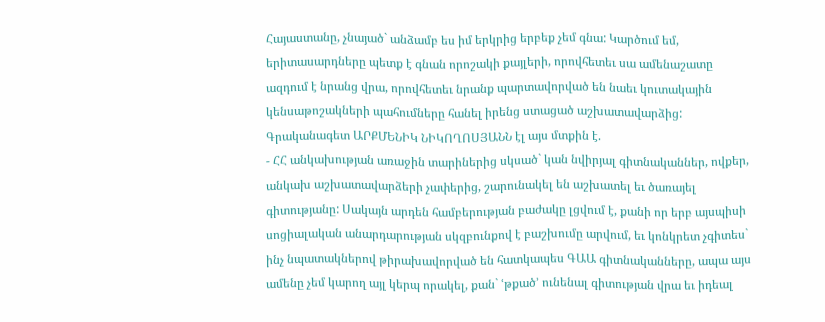Հայաստանը, չնայած` անձամբ ես իմ երկրից երբեք չեմ գնա: Կարծում եմ, երիտասարդները պետք է գնան որոշակի քայլերի, որովհետեւ սա ամենաշատը ազդում է նրանց վրա, որովհետեւ նրանք պարտավորված են նաեւ կուտակային կենսաթոշակների պահումները հանել իրենց ստացած աշխատավարձից:
Գրականագետ ԱՐՔՄԵՆԻԿ ՆԻԿՈՂՈՍՅԱՆՆ էլ այս մտքին է.
- ՀՀ անկախության առաջին տարիներից սկսած` կան նվիրյալ գիտնականներ, ովքեր, անկախ աշխատավարձերի չափերից, շարունակել են աշխատել եւ ծառայել գիտությանը: Սակայն արդեն համբերության բաժակը լցվում է, քանի որ երբ այսպիսի սոցիալական անարդարության սկզբունքով է բաշխումը արվում, եւ կոնկրետ չգիտես` ինչ նպատակներով թիրախավորված են հատկապես ԳԱԱ գիտնականները, ապա այս ամենը չեմ կարող այլ կերպ որակել, քան` ՙթքած՚ ունենալ գիտության վրա եւ իդեալ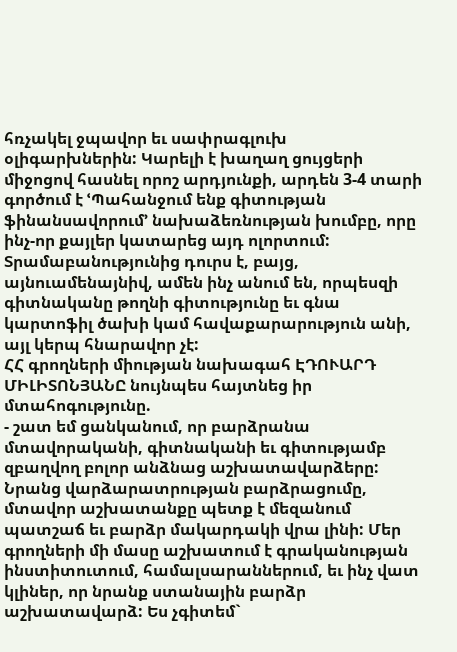հռչակել ջպավոր եւ սափրագլուխ օլիգարխներին: Կարելի է խաղաղ ցույցերի միջոցով հասնել որոշ արդյունքի, արդեն 3-4 տարի գործում է ՙՊահանջում ենք գիտության ֆինանսավորում՚ նախաձեռնության խումբը, որը ինչ-որ քայլեր կատարեց այդ ոլորտում: Տրամաբանությունից դուրս է, բայց, այնուամենայնիվ, ամեն ինչ անում են, որպեսզի գիտնականը թողնի գիտությունը եւ գնա կարտոֆիլ ծախի կամ հավաքարարություն անի, այլ կերպ հնարավոր չէ:
ՀՀ գրողների միության նախագահ ԷԴՈՒԱՐԴ ՄԻԼԻՏՈՆՅԱՆԸ նույնպես հայտնեց իր մտահոգությունը.
- շատ եմ ցանկանում, որ բարձրանա մտավորականի, գիտնականի եւ գիտությամբ զբաղվող բոլոր անձնաց աշխատավարձերը: Նրանց վարձարատրության բարձրացումը, մտավոր աշխատանքը պետք է մեզանում պատշաճ եւ բարձր մակարդակի վրա լինի: Մեր գրողների մի մասը աշխատում է գրականության ինստիտուտում, համալսարաններում, եւ ինչ վատ կլիներ, որ նրանք ստանային բարձր աշխատավարձ: Ես չգիտեմ`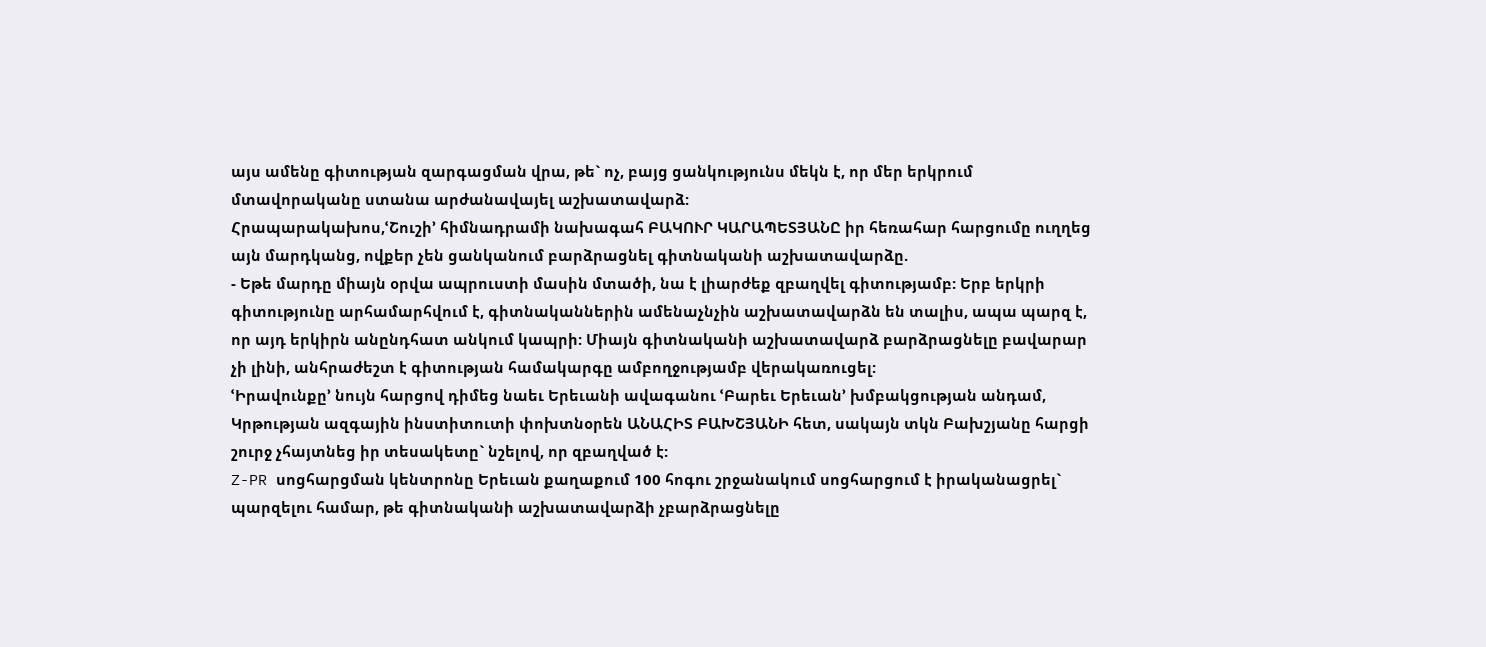այս ամենը գիտության զարգացման վրա, թե` ոչ, բայց ցանկությունս մեկն է, որ մեր երկրում մտավորականը ստանա արժանավայել աշխատավարձ:
Հրապարակախոս,ՙՇուշի՚ հիմնադրամի նախագահ ԲԱԿՈՒՐ ԿԱՐԱՊԵՏՅԱՆԸ իր հեռահար հարցումը ուղղեց այն մարդկանց, ովքեր չեն ցանկանում բարձրացնել գիտնականի աշխատավարձը.
- Եթե մարդը միայն օրվա ապրուստի մասին մտածի, նա է լիարժեք զբաղվել գիտությամբ: Երբ երկրի գիտությունը արհամարհվում է, գիտնականներին ամենաչնչին աշխատավարձն են տալիս, ապա պարզ է, որ այդ երկիրն անընդհատ անկում կապրի: Միայն գիտնականի աշխատավարձ բարձրացնելը բավարար չի լինի, անհրաժեշտ է գիտության համակարգը ամբողջությամբ վերակառուցել:
ՙԻրավունքը՚ նույն հարցով դիմեց նաեւ Երեւանի ավագանու ՙԲարեւ Երեւան՚ խմբակցության անդամ, Կրթության ազգային ինստիտուտի փոխտնօրեն ԱՆԱՀԻՏ ԲԱԽՇՅԱՆԻ հետ, սակայն տկն Բախշյանը հարցի շուրջ չհայտնեց իր տեսակետը` նշելով, որ զբաղված է:
Z-PR սոցհարցման կենտրոնը Երեւան քաղաքում 100 հոգու շրջանակում սոցհարցում է իրականացրել` պարզելու համար, թե գիտնականի աշխատավարձի չբարձրացնելը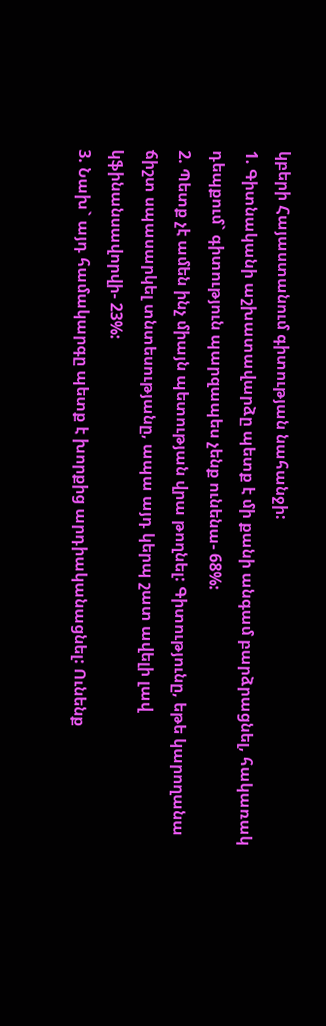կբերի Հայաստանում գիտության նահանջի:
1. Գիտնականի աշխատավարձը պետք է մի քանի անգամ բարձրացնել, հակառակ դեպքում` գիտություն պարզապես չենք ունենա- 68%:
2. Պետք չէ ամեն ինչ միայն պետության վրա թողնել: Գիտությունը, եթե կարողանա ճիշտ սպասարկել տնտեսությանը, ապա այդ կերպ շատ ավելի լավ կֆինանսավորվի- 23%:
3. Նախ` այդ համակարգը պետք է խորքից արդիականացնել: Ունենք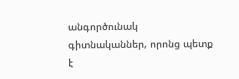անգործունակ գիտնականներ, որոնց պետք է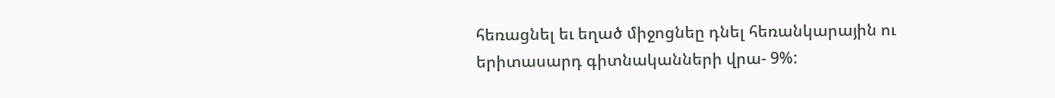հեռացնել եւ եղած միջոցնեը դնել հեռանկարային ու երիտասարդ գիտնականների վրա- 9%: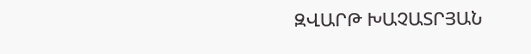ԶՎԱՐԹ ԽԱՉԱՏՐՅԱՆ